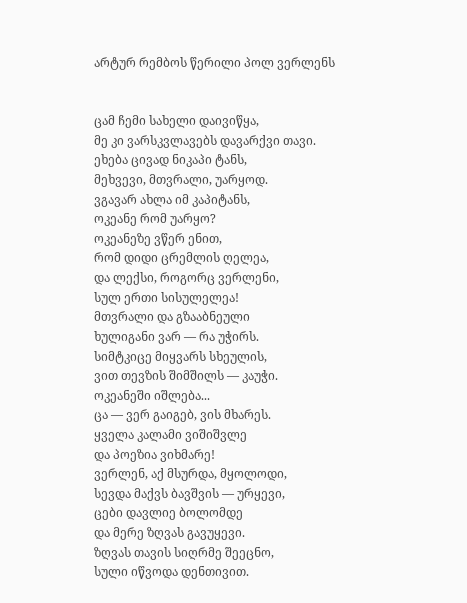არტურ რემბოს წერილი პოლ ვერლენს


ცამ ჩემი სახელი დაივიწყა,
მე კი ვარსკვლავებს დავარქვი თავი.
ეხება ცივად ნიკაპი ტანს,
მეხვევი, მთვრალი, უარყოდ.
ვგავარ ახლა იმ კაპიტანს,
ოკეანე რომ უარყო?
ოკეანეზე ვწერ ენით,
რომ დიდი ცრემლის ღელეა,
და ლექსი, როგორც ვერლენი,
სულ ერთი სისულელეა!
მთვრალი და გზააბნეული
ხულიგანი ვარ — რა უჭირს.
სიმტკიცე მიყვარს სხეულის,
ვით თევზის შიმშილს — კაუჭი.
ოკეანეში იშლება...
ცა — ვერ გაიგებ, ვის მხარეს.
ყველა კალამი ვიშიშვლე
და პოეზია ვიხმარე!
ვერლენ, აქ მსურდა, მყოლოდი,
სევდა მაქვს ბავშვის — ურყევი,
ცები დავლიე ბოლომდე
და მერე ზღვას გავუყევი.
ზღვას თავის სიღრმე შეეცნო,
სული იწვოდა დენთივით.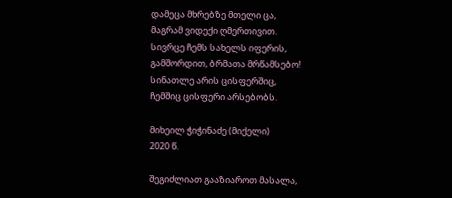დამეცა მხრებზე მთელი ცა,
მაგრამ ვიდექი ღმერთივით.
სივრცე ჩემს სახელს იფერის,
გამშორდით, ბრმათა მრწამსებო!
სინათლე არის ცისფერშიც,
ჩემშიც ცისფერი არსებობს.

მიხეილ ჭიჭინაძე (მიქელი)
2020 წ.

შეგიძლიათ გააზიაროთ მასალა,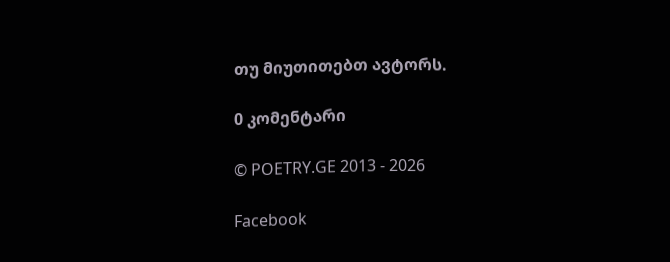თუ მიუთითებთ ავტორს.

0 კომენტარი

© POETRY.GE 2013 - 2026

Facebook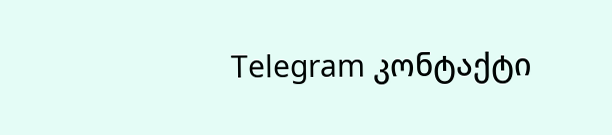Telegram კონტაქტი